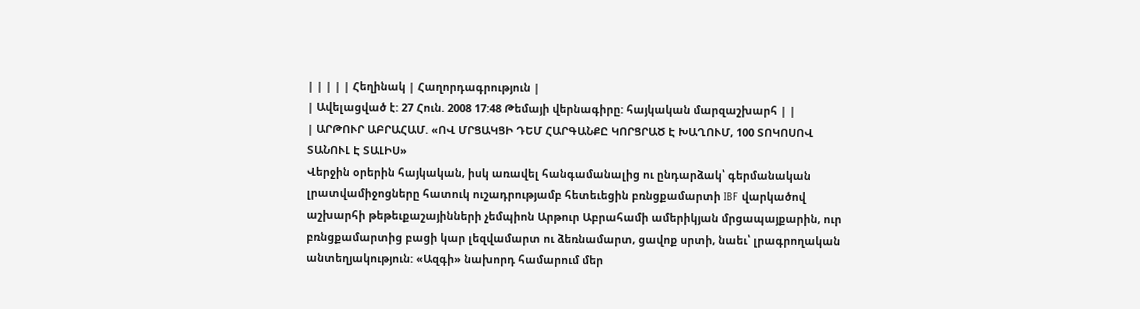| | | | | Հեղինակ | Հաղորդագրություն |
| Ավելացված է: 27 Հուն. 2008 17:48 Թեմայի վերնագիրը: հայկական մարզաշխարհ | |
| ԱՐԹՈՒՐ ԱԲՐԱՀԱՄ. «ՈՎ ՄՐՑԱԿՑԻ ԴԵՄ ՀԱՐԳԱՆՔԸ ԿՈՐՑՐԱԾ Է ԽԱՂՈՒՄ, 100 ՏՈԿՈՍՈՎ ՏԱՆՈՒԼ Է ՏԱԼԻՍ»
Վերջին օրերին հայկական, իսկ առավել հանգամանալից ու ընդարձակ՝ գերմանական լրատվամիջոցները հատուկ ուշադրությամբ հետեւեցին բռնցքամարտի IBF վարկածով աշխարհի թեթեւքաշայինների չեմպիոն Արթուր Աբրահամի ամերիկյան մրցապայքարին, ուր բռնցքամարտից բացի կար լեզվամարտ ու ձեռնամարտ, ցավոք սրտի, նաեւ՝ լրագրողական անտեղյակություն: «Ազգի» նախորդ համարում մեր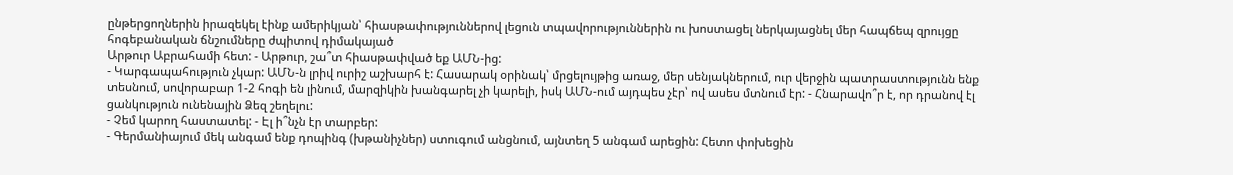ընթերցողներին իրազեկել էինք ամերիկյան՝ հիասթափություններով լեցուն տպավորություններին ու խոստացել ներկայացնել մեր հապճեպ զրույցը հոգեբանական ճնշումները ժպիտով դիմակայած
Արթուր Աբրահամի հետ: - Արթուր, շա՞տ հիասթափված եք ԱՄՆ-ից:
- Կարգապահություն չկար: ԱՄՆ-ն լրիվ ուրիշ աշխարհ է: Հասարակ օրինակ՝ մրցելույթից առաջ, մեր սենյակներում, ուր վերջին պատրաստությունն ենք տեսնում, սովորաբար 1-2 հոգի են լինում, մարզիկին խանգարել չի կարելի, իսկ ԱՄՆ-ում այդպես չէր՝ ով ասես մտնում էր: - Հնարավո՞ր է, որ դրանով էլ ցանկություն ունենային Ձեզ շեղելու:
- Չեմ կարող հաստատել: - Էլ ի՞նչն էր տարբեր:
- Գերմանիայում մեկ անգամ ենք դոպինգ (խթանիչներ) ստուգում անցնում, այնտեղ 5 անգամ արեցին: Հետո փոխեցին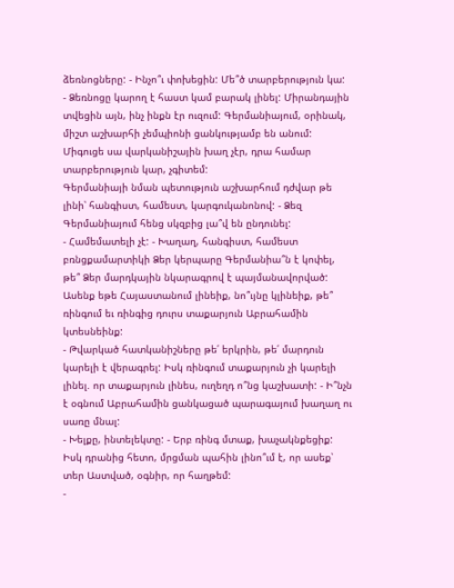ձեռնոցները: - Ինչո՞ւ փոխեցին: Մե՞ծ տարբերություն կա:
- Ձեռնոցը կարող է հաստ կամ բարակ լինել: Միրանդային տվեցին այն, ինչ ինքն էր ուզում: Գերմանիայում, օրինակ, միշտ աշխարհի չեմպիոնի ցանկությամբ են անում: Միգուցե սա վարկանիշային խաղ չէր, դրա համար տարբերություն կար, չգիտեմ:
Գերմանիայի նման պետություն աշխարհում դժվար թե լինի՝ հանգիստ, համեստ, կարգուկանոնով: - Ձեզ Գերմանիայում հենց սկզբից լա՞վ են ընդունել:
- Համեմատելի չէ: - Խաղաղ, հանգիստ, համեստ բռնցքամարտիկի Ձեր կերպարը Գերմանիա՞ն է կոփել, թե՞ Ձեր մարդկային նկարագրով է պայմանավորված: Ասենք եթե Հայաստանում լինեիք, նո՞ւյնը կլինեիք, թե՞ ռինգում եւ ռինգից դուրս տաքարյուն Աբրահամին կտեսնեինք:
- Թվարկած հատկանիշները թե՛ երկրին, թե՛ մարդուն կարելի է վերագրել: Իսկ ռինգում տաքարյուն չի կարելի լինել. որ տաքարյուն լինես, ուղեղդ ո՞նց կաշխատի: - Ի՞նչն է օգնում Աբրահամին ցանկացած պարագայում խաղաղ ու սառը մնալ:
- Խելքը, ինտելեկտը: - Երբ ռինգ մտաք, խաչակնքեցիք: Իսկ դրանից հետո, մրցման պահին լինո՞ւմ է, որ ասեք՝ տեր Աստված, օգնիր, որ հաղթեմ:
-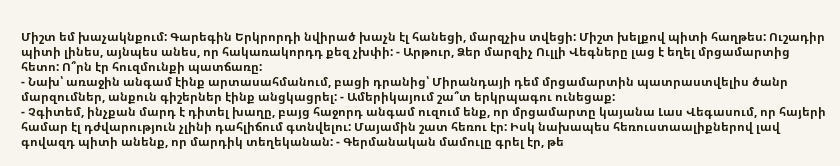Միշտ եմ խաչակնքում: Գարեգին Երկրորդի նվիրած խաչն էլ հանեցի, մարզչիս տվեցի: Միշտ խելքով պիտի հաղթես: Ուշադիր պիտի լինես, այնպես անես, որ հակառակորդդ քեզ չխփի: - Արթուր, Ձեր մարզիչ Ուլլի Վեգները լաց է եղել մրցամարտից հետո: Ո՞րն էր հուզմունքի պատճառը:
- Նախ՝ առաջին անգամ էինք արտասահմանում, բացի դրանից՝ Միրանդայի դեմ մրցամարտին պատրաստվելիս ծանր մարզումներ, անքուն գիշերներ էինք անցկացրել: - Ամերիկայում շա՞տ երկրպագու ունեցաք:
- Չգիտեմ, ինչքան մարդ է դիտել խաղը, բայց հաջորդ անգամ ուզում ենք, որ մրցամարտը կայանա Լաս Վեգասում, որ հայերի համար էլ դժվարություն չլինի դահլիճում գտնվելու: Մայամին շատ հեռու էր: Իսկ նախապես հեռուստաալիքներով լավ գովազդ պիտի անենք, որ մարդիկ տեղեկանան: - Գերմանական մամուլը գրել էր, թե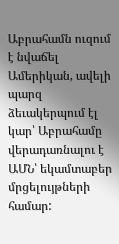Աբրահամն ուզում է նվաճել Ամերիկան, ավելի պարզ ձեւակերպում էլ կար՝ Աբրահամը վերադառնալու է ԱՄՆ՝ եկամտաբեր մրցելույթների համար: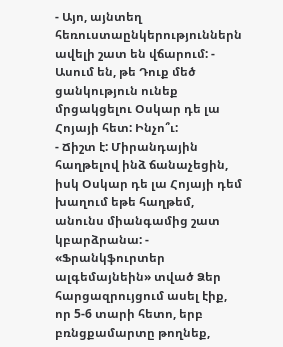- Այո, այնտեղ հեռուստաընկերություններն ավելի շատ են վճարում: - Ասում են, թե Դուք մեծ ցանկություն ունեք մրցակցելու Օսկար դե լա Հոյայի հետ: Ինչո՞ւ:
- Ճիշտ է: Միրանդային հաղթելով ինձ ճանաչեցին, իսկ Օսկար դե լա Հոյայի դեմ խաղում եթե հաղթեմ, անունս միանգամից շատ կբարձրանա: - «Ֆրանկֆուրտեր ալգեմայնեին» տված Ձեր հարցազրույցում ասել էիք, որ 5-6 տարի հետո, երբ բռնցքամարտը թողնեք,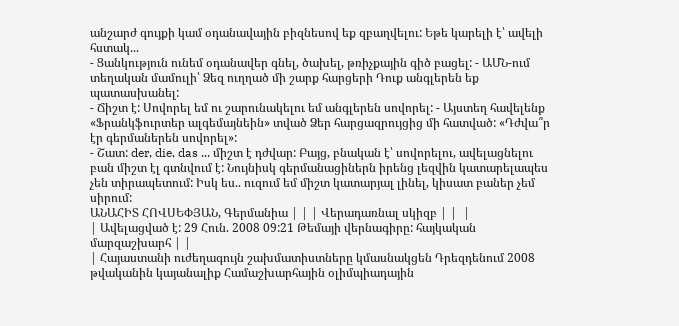անշարժ գույքի կամ օդանավային բիզնեսով եք զբաղվելու: Եթե կարելի է՝ ավելի հստակ...
- Ցանկություն ունեմ օդանավեր գնել, ծախել, թռիչքային գիծ բացել: - ԱՄՆ-ում տեղական մամուլի՝ Ձեզ ուղղած մի շարք հարցերի Դուք անգլերեն եք պատասխանել:
- Ճիշտ է: Սովորել եմ ու շարունակելու եմ անգլերեն սովորել: - Այստեղ հավելենք «Ֆրանկֆուրտեր ալգեմայնեին» տված Ձեր հարցազրույցից մի հատված: «Դժվա՞ր էր գերմաներեն սովորել»:
- Շատ: der, die, das ... միշտ է դժվար: Բայց, բնական է՝ սովորելու, ավելացնելու բան միշտ էլ գտնվում է: Նույնիսկ գերմանացիներն իրենց լեզվին կատարելապես չեն տիրապետում: Իսկ ես.. ուզում եմ միշտ կատարյալ լինել, կիսատ բաներ չեմ սիրում:
ԱՆԱՀԻՏ ՀՈՎՍԵՓՅԱՆ, Գերմանիա | | | Վերադառնալ սկիզբ | |  |
| Ավելացված է: 29 Հուն. 2008 09:21 Թեմայի վերնագիրը: հայկական մարզաշխարհ | |
| Հայաստանի ուժեղագույն շախմատիստները կմասնակցեն Դրեզդենում 2008 թվականին կայանալիք Համաշխարհային օլիմպիադային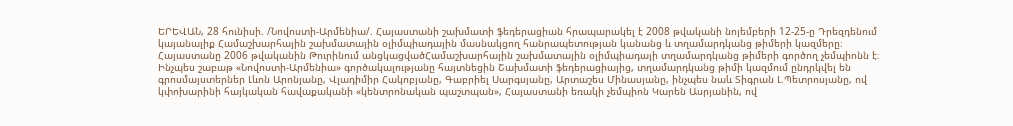ԵՐԵՎԱՆ, 28 հունիսի. /Նովոստի-Արմենիա/. Հայաստանի շախմատի ֆեդերացիան հրապարակել է 2008 թվականի նոյեմբերի 12-25-ը Դրեզդենում կայանալիք Համաշխարհային շախմատային օլիմպիադային մասնակցող հանրապետության կանանց և տղամարդկանց թիմերի կազմերը։
Հայաստանը 2006 թվականին Թուրինում անցկացվածՀամաշխարհային շախմատային օլիմպիադայի տղամարդկանց թիմերի գործող չեմպիոնն է։
Ինչպես շաբաթ «Նովոստի-Արմենիա» գործակալությանը հայտնեցին Շախմատի ֆեդերացիայից, տղամարդկանց թիմի կազմում ընդրկվել են գրոսմայստերներ Լևոն Արոնյանը, Վլադիմիր Հակոբյանը, Գաբրիել Սարգսյանը, Արտաշես Մինասյանը, ինչպես նաև Տիգրան Լ.Պետրոսյանը, ով կփոխարինի հայկական հավաքականի «կենտրոնական պաշտպան», Հայաստանի եռակի չեմպիոն Կարեն Ասրյանին, ով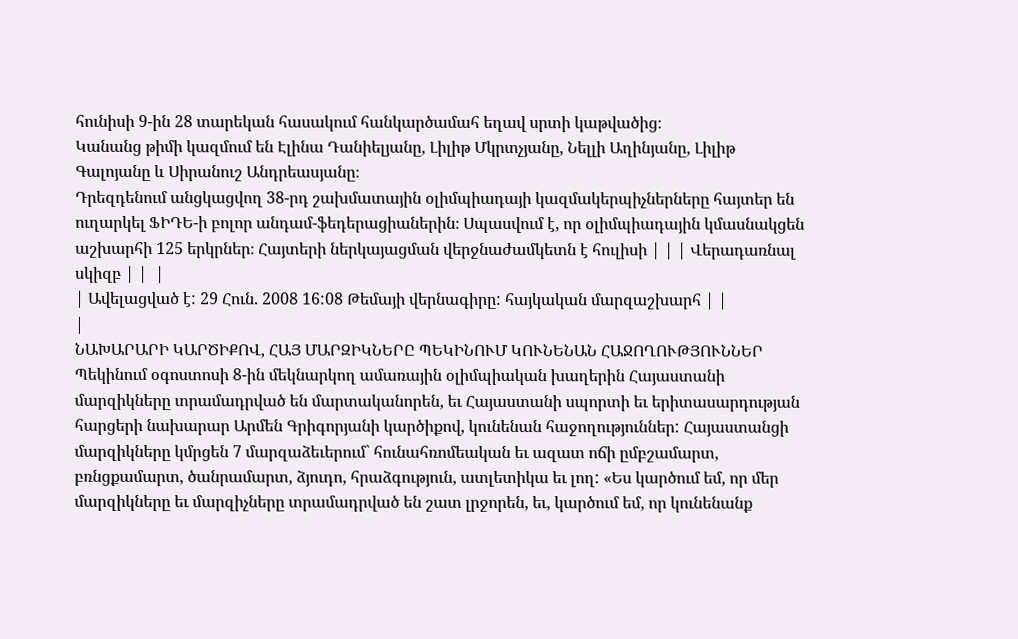հունիսի 9-ին 28 տարեկան հասակում հանկարծամահ եղավ սրտի կաթվածից։
Կանանց թիմի կազմում են Էլինա Դանիելյանը, Լիլիթ Մկրտչյանը, Նելլի Աղինյանը, Լիլիթ Գալոյանը և Սիրանուշ Անդրեասյանը։
Դրեզդենում անցկացվող 38-րդ շախմատային օլիմպիադայի կազմակերպիչներները հայտեր են ուղարկել ՖԻԴԵ-ի բոլոր անդամ-ֆեդերացիաներին։ Սպասվում է, որ օլիմպիադային կմասնակցեն աշխարհի 125 երկրներ։ Հայտերի ներկայացման վերջնաժամկետն է հուլիսի | | | Վերադառնալ սկիզբ | |  |
| Ավելացված է: 29 Հուն. 2008 16:08 Թեմայի վերնագիրը: հայկական մարզաշխարհ | |
|
ՆԱԽԱՐԱՐԻ ԿԱՐԾԻՔՈՎ, ՀԱՅ ՄԱՐԶԻԿՆԵՐԸ ՊԵԿԻՆՈՒՄ ԿՈՒՆԵՆԱՆ ՀԱՋՈՂՈՒԹՅՈՒՆՆԵՐ
Պեկինում օգոստոսի 8-ին մեկնարկող ամառային օլիմպիական խաղերին Հայաստանի մարզիկները տրամադրված են մարտականորեն, եւ Հայաստանի սպորտի եւ երիտասարդության հարցերի նախարար Արմեն Գրիգորյանի կարծիքով, կունենան հաջողություններ: Հայաստանցի մարզիկները կմրցեն 7 մարզաձեւերում` հունահռոմեական եւ ազատ ոճի ըմբշամարտ, բռնցքամարտ, ծանրամարտ, ձյուդո, հրաձգություն, ատլետիկա եւ լող: «Ես կարծում եմ, որ մեր մարզիկները եւ մարզիչները տրամադրված են շատ լրջորեն, եւ, կարծում եմ, որ կունենանք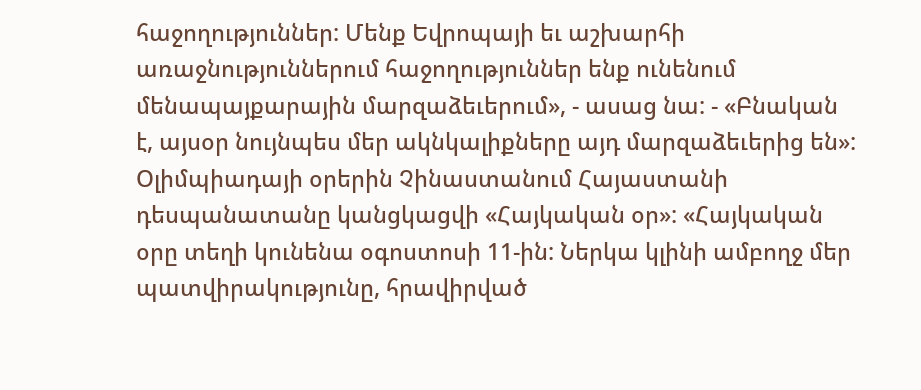հաջողություններ: Մենք Եվրոպայի եւ աշխարհի առաջնություններում հաջողություններ ենք ունենում մենապայքարային մարզաձեւերում», - ասաց նա: - «Բնական է, այսօր նույնպես մեր ակնկալիքները այդ մարզաձեւերից են»: Օլիմպիադայի օրերին Չինաստանում Հայաստանի դեսպանատանը կանցկացվի «Հայկական օր»: «Հայկական օրը տեղի կունենա օգոստոսի 11-ին: Ներկա կլինի ամբողջ մեր պատվիրակությունը, հրավիրված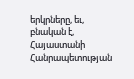երկրները, եւ, բնական է, Հայաստանի Հանրապետության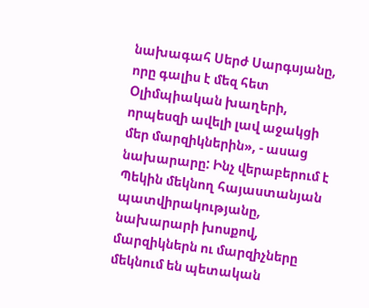նախագահ Սերժ Սարգսյանը, որը գալիս է մեզ հետ Օլիմպիական խաղերի, որպեսզի ավելի լավ աջակցի մեր մարզիկներին», - ասաց նախարարը: Ինչ վերաբերում է Պեկին մեկնող հայաստանյան պատվիրակությանը, նախարարի խոսքով, մարզիկներն ու մարզիչները մեկնում են պետական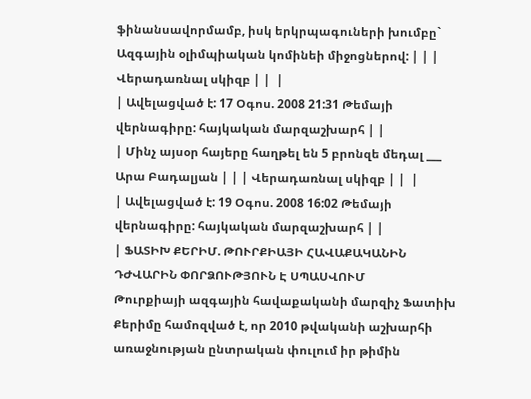ֆինանսավորմամբ, իսկ երկրպագուների խումբը` Ազգային օլիմպիական կոմինեի միջոցներով: | | | Վերադառնալ սկիզբ | |  |
| Ավելացված է: 17 Օգոս. 2008 21:31 Թեմայի վերնագիրը: հայկական մարզաշխարհ | |
| Մինչ այսօր հայերը հաղթել են 5 բրոնզե մեդալ ___ Արա Բադալյան | | | Վերադառնալ սկիզբ | |  |
| Ավելացված է: 19 Օգոս. 2008 16:02 Թեմայի վերնագիրը: հայկական մարզաշխարհ | |
| ՖԱՏԻԽ ՔԵՐԻՄ. ԹՈՒՐՔԻԱՅԻ ՀԱՎԱՔԱԿԱՆԻՆ ԴԺՎԱՐԻՆ ՓՈՐՁՈՒԹՅՈՒՆ Է ՍՊԱՍՎՈՒՄ
Թուրքիայի ազգային հավաքականի մարզիչ Ֆատիխ Քերիմը համոզված է, որ 2010 թվականի աշխարհի առաջնության ընտրական փուլում իր թիմին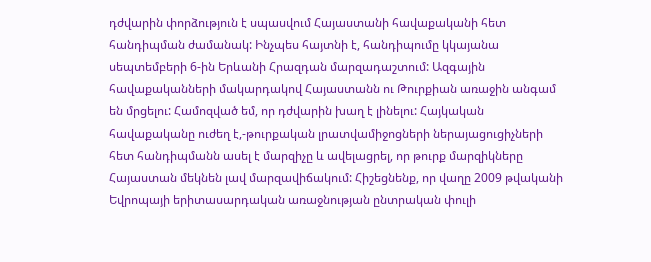դժվարին փորձություն է սպասվում Հայաստանի հավաքականի հետ հանդիպման ժամանակ: Ինչպես հայտնի է, հանդիպումը կկայանա սեպտեմբերի 6-ին Երևանի Հրազդան մարզադաշտում: Ազգային հավաքականների մակարդակով Հայաստանն ու Թուրքիան առաջին անգամ են մրցելու: Համոզված եմ, որ դժվարին խաղ է լինելու: Հայկական հավաքականը ուժեղ է,-թուրքական լրատվամիջոցների ներայացուցիչների հետ հանդիպմանն ասել է մարզիչը և ավելացրել, որ թուրք մարզիկները Հայաստան մեկնեն լավ մարզավիճակում: Հիշեցնենք, որ վաղը 2009 թվականի Եվրոպայի երիտասարդական առաջնության ընտրական փուլի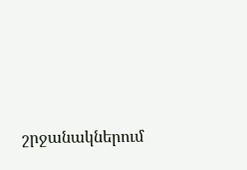շրջանակներում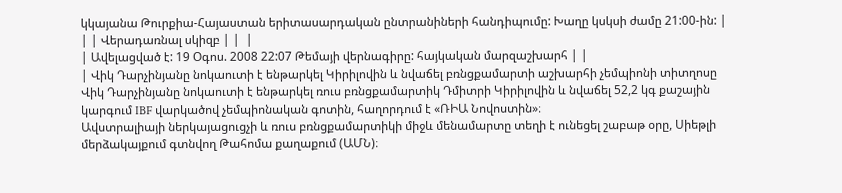կկայանա Թուրքիա-Հայաստան երիտասարդական ընտրանիների հանդիպումը: Խաղը կսկսի ժամը 21:00-ին: | | | Վերադառնալ սկիզբ | |  |
| Ավելացված է: 19 Օգոս. 2008 22:07 Թեմայի վերնագիրը: հայկական մարզաշխարհ | |
| Վիկ Դարչինյանը նոկաուտի է ենթարկել Կիրիլովին և նվաճել բռնցքամարտի աշխարհի չեմպիոնի տիտղոսը
Վիկ Դարչինյանը նոկաուտի է ենթարկել ռուս բռնցքամարտիկ Դմիտրի Կիրիլովին և նվաճել 52,2 կգ քաշային կարգում IBF վարկածով չեմպիոնական գոտին, հաղորդում է «ՌԻԱ Նովոստին»։
Ավստրալիայի ներկայացուցչի և ռուս բռնցքամարտիկի միջև մենամարտը տեղի է ունեցել շաբաթ օրը, Սիեթլի մերձակայքում գտնվող Թահոմա քաղաքում (ԱՄՆ)։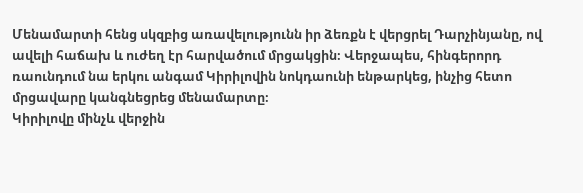Մենամարտի հենց սկզբից առավելությունն իր ձեռքն է վերցրել Դարչինյանը, ով ավելի հաճախ և ուժեղ էր հարվածում մրցակցին։ Վերջապես, հինգերորդ ռաունդում նա երկու անգամ Կիրիլովին նոկդաունի ենթարկեց, ինչից հետո մրցավարը կանգնեցրեց մենամարտը։
Կիրիլովը մինչև վերջին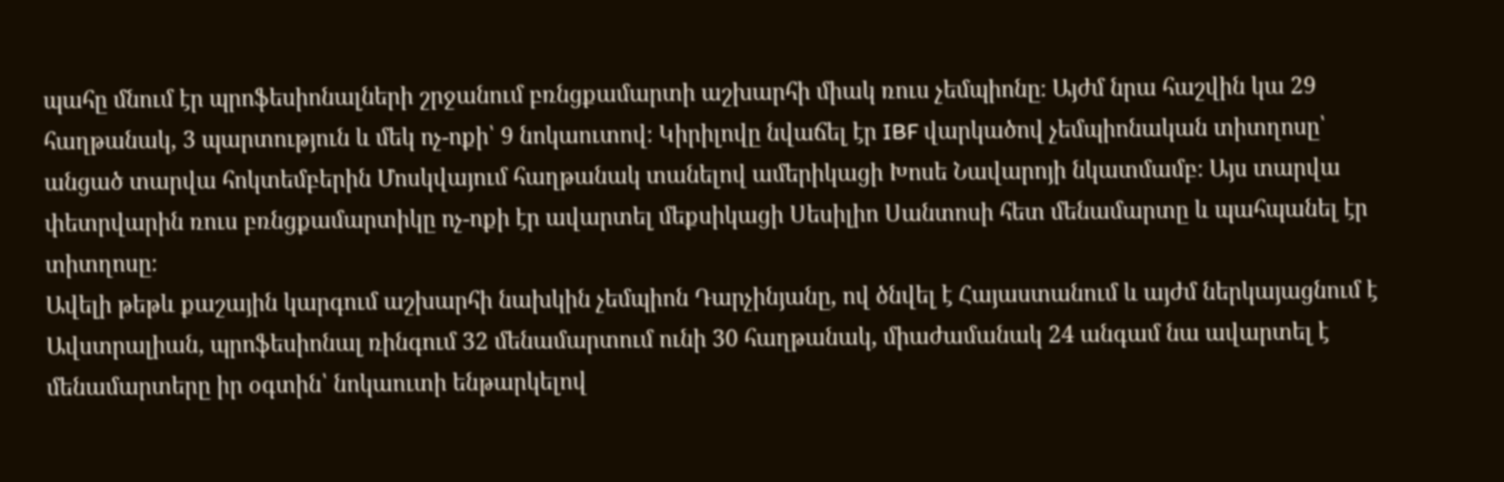պահը մնում էր պրոֆեսիոնալների շրջանում բռնցքամարտի աշխարհի միակ ռուս չեմպիոնը։ Այժմ նրա հաշվին կա 29 հաղթանակ, 3 պարտություն և մեկ ոչ-ոքի՝ 9 նոկաուտով։ Կիրիլովը նվաճել էր IBF վարկածով չեմպիոնական տիտղոսը՝ անցած տարվա հոկտեմբերին Մոսկվայում հաղթանակ տանելով ամերիկացի Խոսե Նավարոյի նկատմամբ։ Այս տարվա փետրվարին ռուս բռնցքամարտիկը ոչ-ոքի էր ավարտել մեքսիկացի Սեսիլիո Սանտոսի հետ մենամարտը և պահպանել էր տիտղոսը։
Ավելի թեթև քաշային կարգում աշխարհի նախկին չեմպիոն Դարչինյանը, ով ծնվել է Հայաստանում և այժմ ներկայացնում է Ավստրալիան, պրոֆեսիոնալ ռինգում 32 մենամարտում ունի 30 հաղթանակ, միաժամանակ 24 անգամ նա ավարտել է մենամարտերը իր օգտին՝ նոկաուտի ենթարկելով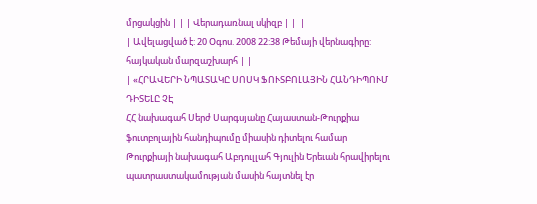մրցակցին | | | Վերադառնալ սկիզբ | |  |
| Ավելացված է: 20 Օգոս. 2008 22:38 Թեմայի վերնագիրը: հայկական մարզաշխարհ | |
| «ՀՐԱՎԵՐԻ ՆՊԱՏԱԿԸ ՍՈՍԿ ՖՈՒՏԲՈԼԱՅԻՆ ՀԱՆԴԻՊՈՒՄ ԴԻՏԵԼԸ ՉԷ
ՀՀ նախագահ Սերժ Սարգսյանը Հայաստան-Թուրքիա ֆուտբոլային հանդիպումը միասին դիտելու համար Թուրքիայի նախագահ Աբդուլլահ Գյուլին Երեւան հրավիրելու պատրաստակամության մասին հայտնել էր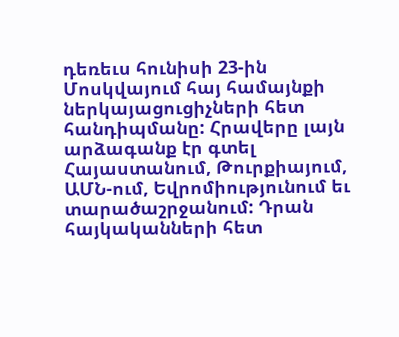դեռեւս հունիսի 23-ին Մոսկվայում հայ համայնքի ներկայացուցիչների հետ հանդիպմանը: Հրավերը լայն արձագանք էր գտել Հայաստանում, Թուրքիայում, ԱՄՆ-ում, Եվրոմիությունում եւ տարածաշրջանում: Դրան հայկականների հետ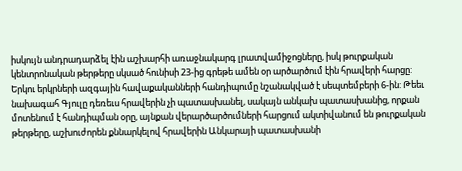իսկույն անդրադարձել էին աշխարհի առաջնակարգ լրատվամիջոցները, իսկ թուրքական կենտրոնական թերթերը սկսած հունիսի 23-ից գրեթե ամեն օր արծարծում էին հրավերի հարցը:
Երկու երկրների ազգային հավաքականների հանդիպումը նշանակված է սեպտեմբերի 6-ին: Թեեւ նախագահ Գյուլը դեռեւս հրավերին չի պատասխանել, սակայն անկախ պատասխանից, որքան մոտենում է հանդիպման օրը, այնքան վերարծարծումների հարցում ակտիվանում են թուրքական թերթերը, աշխուժորեն քննարկելով հրավերին Անկարայի պատասխանի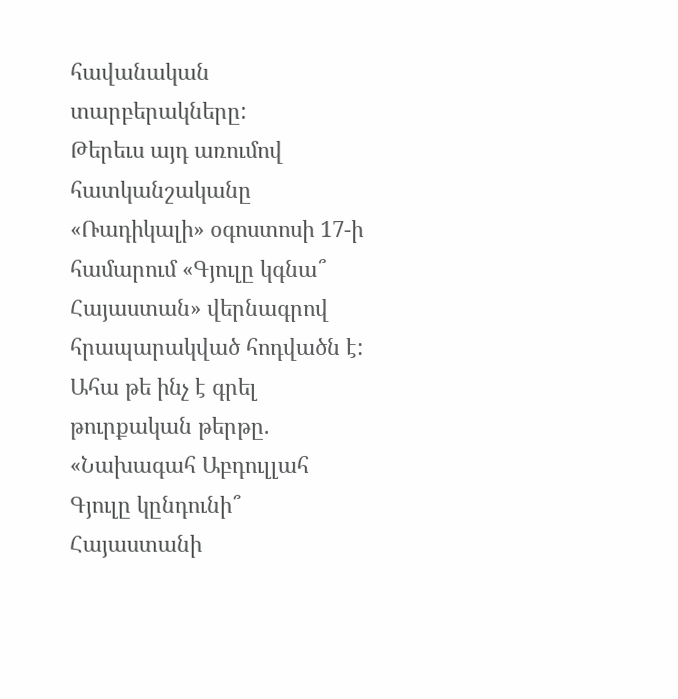հավանական տարբերակները:
Թերեւս այդ առումով հատկանշականը «Ռադիկալի» օգոստոսի 17-ի համարում «Գյուլը կգնա՞ Հայաստան» վերնագրով հրապարակված հոդվածն է: Ահա թե ինչ է գրել թուրքական թերթը.
«Նախագահ Աբդուլլահ Գյուլը կընդունի՞ Հայաստանի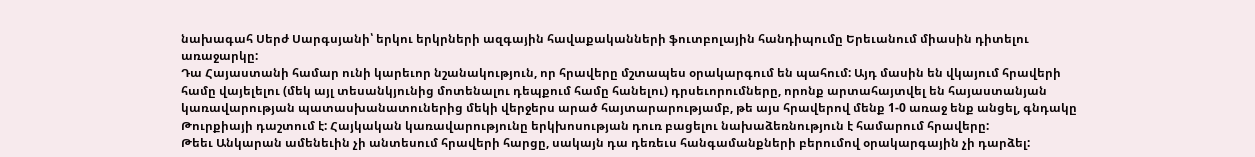նախագահ Սերժ Սարգսյանի՝ երկու երկրների ազգային հավաքականների ֆուտբոլային հանդիպումը Երեւանում միասին դիտելու առաջարկը:
Դա Հայաստանի համար ունի կարեւոր նշանակություն, որ հրավերը մշտապես օրակարգում են պահում: Այդ մասին են վկայում հրավերի համը վայելելու (մեկ այլ տեսանկյունից մոտենալու դեպքում համը հանելու) դրսեւորումները, որոնք արտահայտվել են հայաստանյան կառավարության պատասխանատուներից մեկի վերջերս արած հայտարարությամբ, թե այս հրավերով մենք 1-0 առաջ ենք անցել, գնդակը Թուրքիայի դաշտում է: Հայկական կառավարությունը երկխոսության դուռ բացելու նախաձեռնություն է համարում հրավերը:
Թեեւ Անկարան ամենեւին չի անտեսում հրավերի հարցը, սակայն դա դեռեւս հանգամանքների բերումով օրակարգային չի դարձել: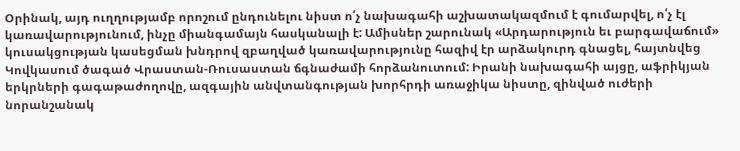Օրինակ, այդ ուղղությամբ որոշում ընդունելու նիստ ո՛չ նախագահի աշխատակազմում է գումարվել, ո՛չ էլ կառավարությունում, ինչը միանգամայն հասկանալի է: Ամիսներ շարունակ «Արդարություն եւ բարգավաճում» կուսակցության կասեցման խնդրով զբաղված կառավարությունը հազիվ էր արձակուրդ գնացել, հայտնվեց Կովկասում ծագած Վրաստան-Ռուսաստան ճգնաժամի հորձանուտում: Իրանի նախագահի այցը, աֆրիկյան երկրների գագաթաժողովը, ազգային անվտանգության խորհրդի առաջիկա նիստը, զինված ուժերի նորանշանակ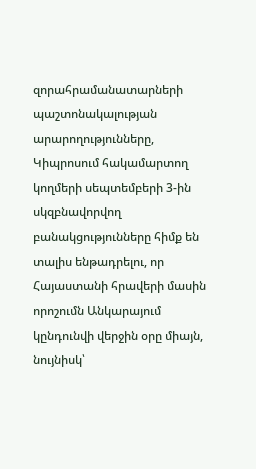զորահրամանատարների պաշտոնակալության արարողությունները, Կիպրոսում հակամարտող կողմերի սեպտեմբերի 3-ին սկզբնավորվող բանակցությունները հիմք են տալիս ենթադրելու, որ Հայաստանի հրավերի մասին որոշումն Անկարայում կընդունվի վերջին օրը միայն, նույնիսկ՝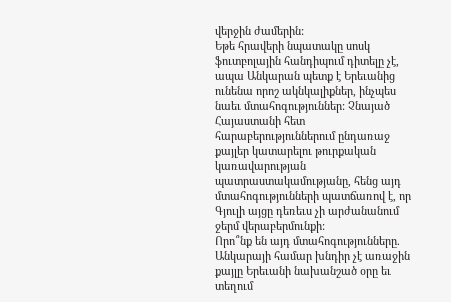վերջին ժամերին:
Եթե հրավերի նպատակը սոսկ ֆուտբոլային հանդիպում դիտելը չէ, ապա Անկարան պետք է Երեւանից ունենա որոշ ակնկալիքներ, ինչպես նաեւ մտահոգություններ: Չնայած Հայաստանի հետ հարաբերություններում ընդառաջ քայլեր կատարելու թուրքական կառավարության պատրաստակամությանը, հենց այդ մտահոգությունների պատճառով է, որ Գյուլի այցը դեռեւս չի արժանանում ջերմ վերաբերմունքի:
Որո՞նք են այդ մտահոգությունները.
Անկարայի համար խնդիր չէ առաջին քայլը Երեւանի նախանշած օրը եւ տեղում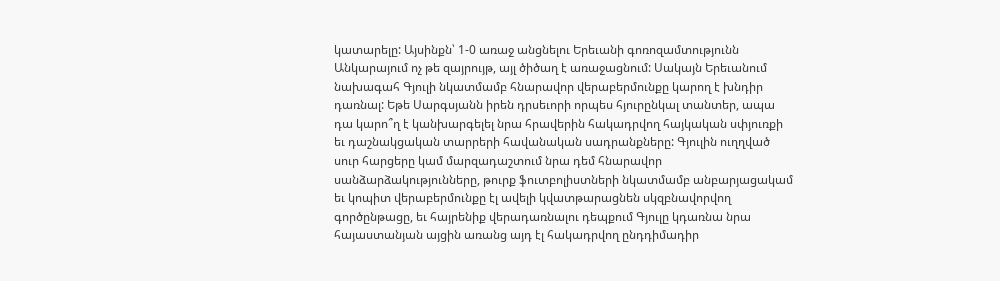կատարելը: Այսինքն՝ 1-0 առաջ անցնելու Երեւանի գոռոզամտությունն Անկարայում ոչ թե զայրույթ, այլ ծիծաղ է առաջացնում: Սակայն Երեւանում նախագահ Գյուլի նկատմամբ հնարավոր վերաբերմունքը կարող է խնդիր դառնալ: Եթե Սարգսյանն իրեն դրսեւորի որպես հյուրընկալ տանտեր, ապա դա կարո՞ղ է կանխարգելել նրա հրավերին հակադրվող հայկական սփյուռքի եւ դաշնակցական տարրերի հավանական սադրանքները: Գյուլին ուղղված սուր հարցերը կամ մարզադաշտում նրա դեմ հնարավոր սանձարձակությունները, թուրք ֆուտբոլիստների նկատմամբ անբարյացակամ եւ կոպիտ վերաբերմունքը էլ ավելի կվատթարացնեն սկզբնավորվող գործընթացը, եւ հայրենիք վերադառնալու դեպքում Գյուլը կդառնա նրա հայաստանյան այցին առանց այդ էլ հակադրվող ընդդիմադիր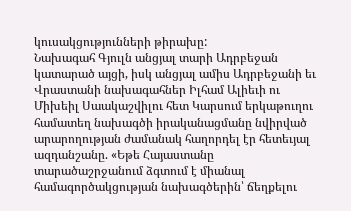կուսակցությունների թիրախը:
Նախագահ Գյուլն անցյալ տարի Ադրբեջան կատարած այցի, իսկ անցյալ ամիս Ադրբեջանի եւ Վրաստանի նախագահներ Իլհամ Ալիեւի ու Միխեիլ Սաակաշվիլու հետ Կարսում երկաթուղու համատեղ նախագծի իրականացմանը նվիրված արարողության ժամանակ հաղորդել էր հետեւյալ ազդանշանը. «Եթե Հայաստանը տարածաշրջանում ձգտում է միանալ համագործակցության նախագծերին՝ ճեղքելու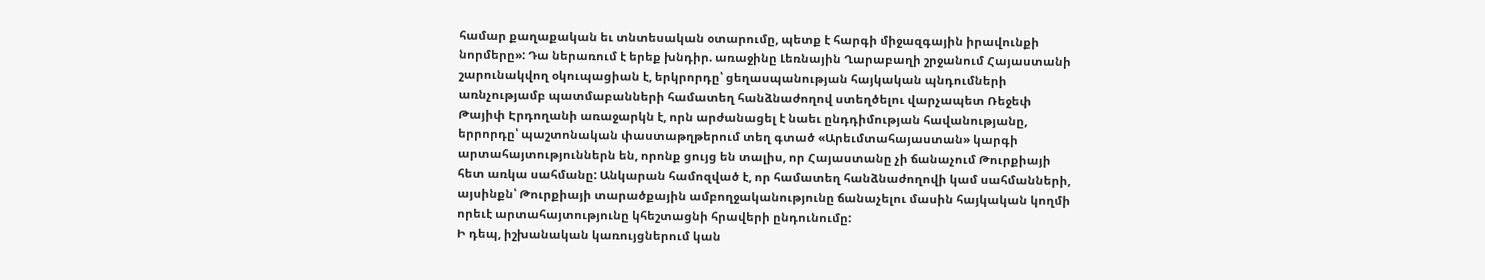համար քաղաքական եւ տնտեսական օտարումը, պետք է հարգի միջազգային իրավունքի նորմերը»: Դա ներառում է երեք խնդիր. առաջինը Լեռնային Ղարաբաղի շրջանում Հայաստանի շարունակվող օկուպացիան է, երկրորդը՝ ցեղասպանության հայկական պնդումների առնչությամբ պատմաբանների համատեղ հանձնաժողով ստեղծելու վարչապետ Ռեջեփ Թայիփ Էրդողանի առաջարկն է, որն արժանացել է նաեւ ընդդիմության հավանությանը, երրորդը՝ պաշտոնական փաստաթղթերում տեղ գտած «Արեւմտահայաստան» կարգի արտահայտություններն են, որոնք ցույց են տալիս, որ Հայաստանը չի ճանաչում Թուրքիայի հետ առկա սահմանը: Անկարան համոզված է, որ համատեղ հանձնաժողովի կամ սահմանների, այսինքն՝ Թուրքիայի տարածքային ամբողջականությունը ճանաչելու մասին հայկական կողմի որեւէ արտահայտությունը կհեշտացնի հրավերի ընդունումը:
Ի դեպ, իշխանական կառույցներում կան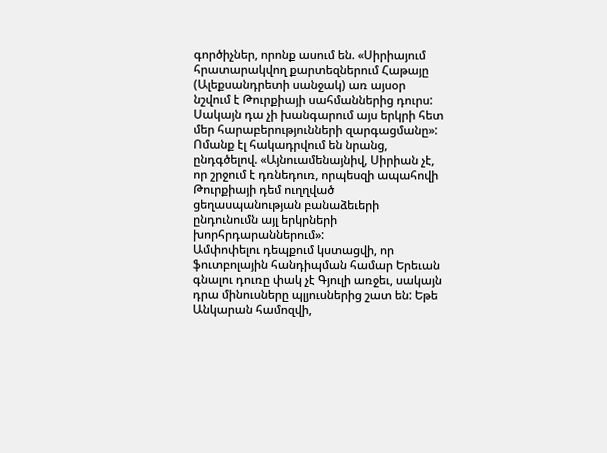գործիչներ, որոնք ասում են. «Սիրիայում հրատարակվող քարտեզներում Հաթայը (Ալեքսանդրետի սանջակ) առ այսօր նշվում է Թուրքիայի սահմաններից դուրս: Սակայն դա չի խանգարում այս երկրի հետ մեր հարաբերությունների զարգացմանը»: Ոմանք էլ հակադրվում են նրանց, ընդգծելով. «Այնուամենայնիվ, Սիրիան չէ, որ շրջում է դռնեդուռ, որպեսզի ապահովի Թուրքիայի դեմ ուղղված ցեղասպանության բանաձեւերի ընդունումն այլ երկրների խորհրդարաններում»:
Ամփոփելու դեպքում կստացվի, որ ֆուտբոլային հանդիպման համար Երեւան գնալու դուռը փակ չէ Գյուլի առջեւ, սակայն դրա մինուսները պլյուսներից շատ են: Եթե Անկարան համոզվի,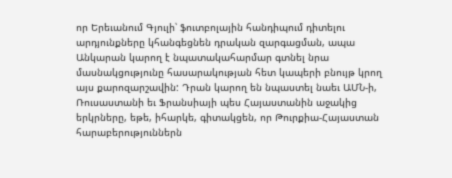որ Երեւանում Գյուլի՝ ֆուտբոլային հանդիպում դիտելու արդյունքները կհանգեցնեն դրական զարգացման, ապա Անկարան կարող է նպատակահարմար գտնել նրա մասնակցությունը հասարակության հետ կապերի բնույթ կրող այս քարոզարշավին: Դրան կարող են նպաստել նաեւ ԱՄՆ-ի, Ռուսաստանի եւ Ֆրանսիայի պես Հայաստանին աջակից երկրները, եթե, իհարկե, գիտակցեն, որ Թուրքիա-Հայաստան հարաբերություններն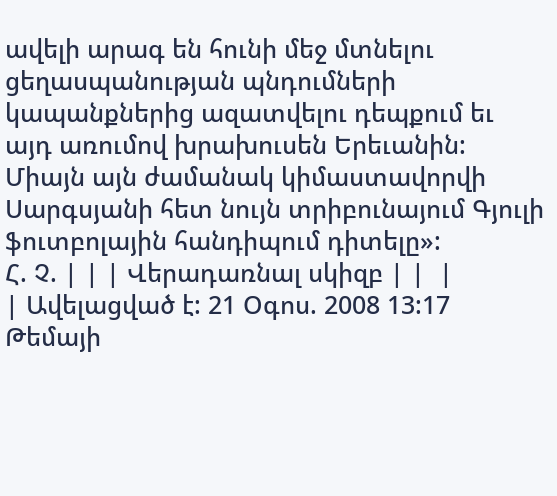ավելի արագ են հունի մեջ մտնելու ցեղասպանության պնդումների կապանքներից ազատվելու դեպքում եւ այդ առումով խրախուսեն Երեւանին: Միայն այն ժամանակ կիմաստավորվի Սարգսյանի հետ նույն տրիբունայում Գյուլի ֆուտբոլային հանդիպում դիտելը»:
Հ. Չ. | | | Վերադառնալ սկիզբ | |  |
| Ավելացված է: 21 Օգոս. 2008 13:17 Թեմայի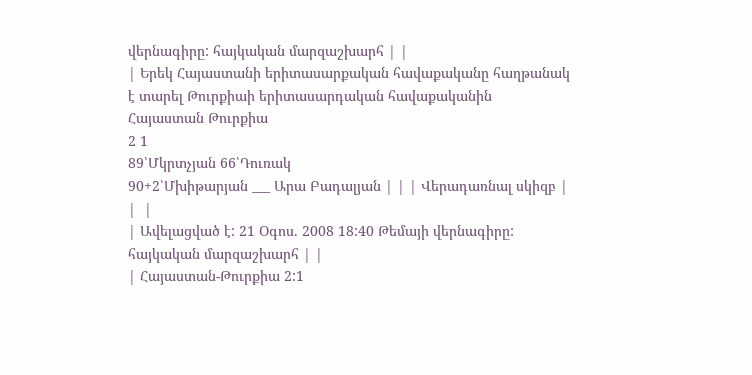վերնագիրը: հայկական մարզաշխարհ | |
| Երեկ Հայաստանի երիտասարքական հավաքականը հաղթանակ է տարել Թուրքիաի երիտասարդական հավաքականին
Հայաստան Թուրքիա
2 1
89՝Մկրտչյան 66՝Դուռակ
90+2՝Մխիթարյան ___ Արա Բադալյան | | | Վերադառնալ սկիզբ | |  |
| Ավելացված է: 21 Օգոս. 2008 18:40 Թեմայի վերնագիրը: հայկական մարզաշխարհ | |
| Հայաստան-Թուրքիա 2:1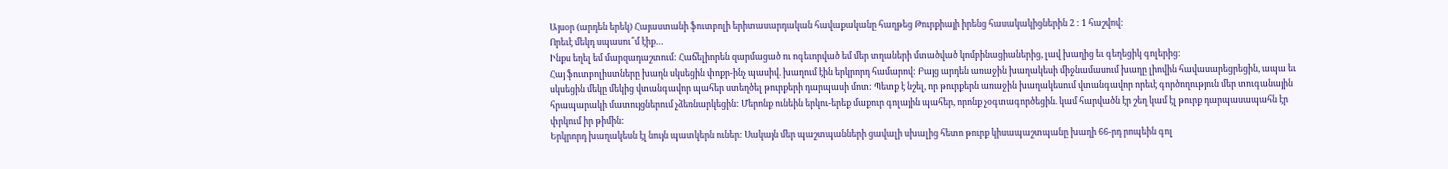Այսօր (արդեն երեկ) Հայաստանի ֆուտբոլի երիտասարդական հավաքականը հաղթեց Թուրքիայի իրենց հասակակիցներին 2 : 1 հաշվով:
Որեւէ մեկդ սպասու՞մ էիք…
Ինքս եղել եմ մարզադաշտում: Հաճելիորեն զարմացած ու ոգեւորված եմ մեր տղաների մտածված կոմբինացիաներից, լավ խաղից եւ գեղեցիկ գոլերից:
Հայ ֆուտբոլիստները խաղն սկսեցին փոքր-ինչ պասիվ. խաղում էին երկրորդ համարով: Բայց արդեն առաջին խաղակեսի միջնամասում խաղը լիովին հավասարեցրեցին, ապա եւ սկսեցին մեկը մեկից վտանգավոր պահեր ստեղծել թուրքերի դարպասի մոտ: Պետք է նշել, որ թուրքերն առաջին խաղակեսում վտանգավոր որեւէ գործողություն մեր տուգանային հրապարակի մատույցներում չձեռնարկեցին: Մերոնք ունեին երկու-երեք մաքուր գոլային պահեր, որոնք չօգտագործեցին. կամ հարվածն էր շեղ կամ էլ թուրք դարպասապահն էր փրկում իր թիմին:
Երկրորդ խաղակեսն էլ նույն պատկերն ուներ: Սակայն մեր պաշտպանների ցավալի սխալից հետո թուրք կիսապաշտպանը խաղի 66-րդ րոպեին գոլ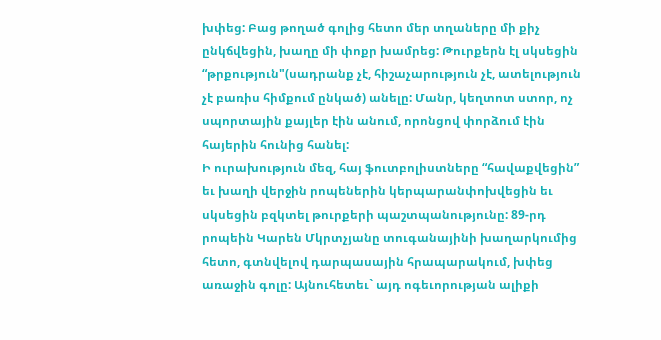խփեց: Բաց թողած գոլից հետո մեր տղաները մի քիչ ընկճվեցին, խաղը մի փոքր խամրեց: Թուրքերն էլ սկսեցին “թրքություն"(սադրանք չէ, հիշաչարություն չէ, ատելություն չէ բառիս հիմքում ընկած) անելը: Մանր, կեղտոտ ստոր, ոչ սպորտային քայլեր էին անում, որոնցով փորձում էին հայերին հունից հանել:
Ի ուրախություն մեզ, հայ ֆուտբոլիստները “հավաքվեցին” եւ խաղի վերջին րոպեներին կերպարանփոխվեցին եւ սկսեցին բզկտել թուրքերի պաշտպանությունը: 89-րդ րոպեին Կարեն Մկրտչյանը տուգանայինի խաղարկումից հետո, գտնվելով դարպասային հրապարակում, խփեց առաջին գոլը: Այնուհետեւ` այդ ոգեւորության ալիքի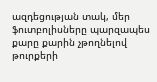ազդեցության տակ, մեր ֆուտբոլիսները պարզապես քարը քարին չթողնելով թուրքերի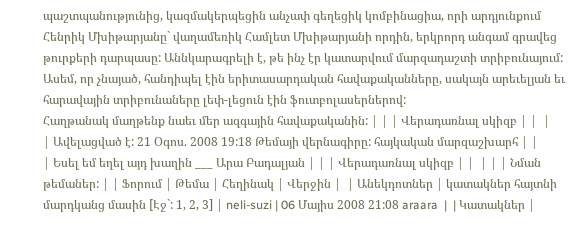պաշտպանությունից, կազմակերպեցին անչափ գեղեցիկ կոմբինացիա, որի արդյունքում Հենրիկ Մխիթարյանը` վաղամեռիկ Համլետ Մխիթարյանի որդին, երկրորդ անգամ գրավեց թուրքերի դարպասը: Աննկարագրելի է, թե ինչ էր կատարվում մարզադաշտի տրիբունայում:
Ասեմ, որ չնայած, հանդիպել էին երիտասարդական հավաքականները, սակայն արեւելյան եւ հարավային տրիբունաները լեփ-լեցուն էին ֆուտբոլասերներով:
Հաղթանակ մաղթենք նաեւ մեր ազգային հավաքականին: | | | Վերադառնալ սկիզբ | |  |
| Ավելացված է: 21 Օգոս. 2008 19:18 Թեմայի վերնագիրը: հայկական մարզաշխարհ | |
| Եսել եմ եղել այդ խաղին ___ Արա Բադալյան | | | Վերադառնալ սկիզբ | |  | | | Նման թեմաներ: | | Ֆորում | Թեմա | Հեղինակ | Վերջին |  | Անեկդոտներ | կատակներ հայտնի մարդկանց մասին [Էջ`: 1, 2, 3] | neli-suzi | 06 Մայիս 2008 21:08 araara  |  | Կատակներ |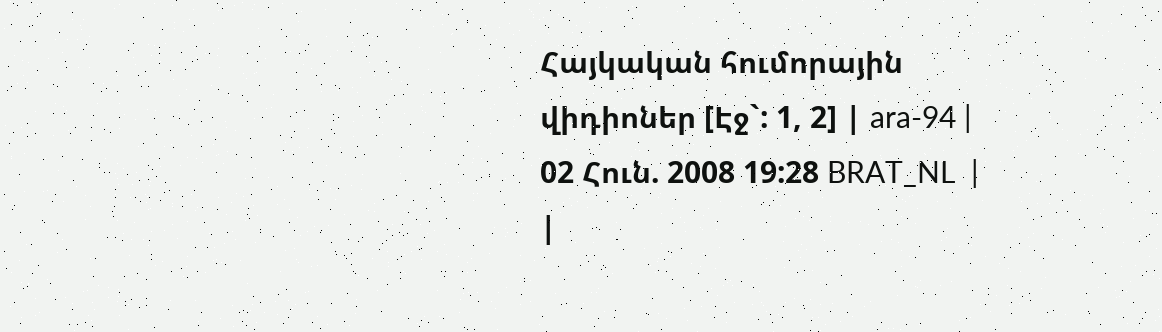Հայկական հումորային վիդիոներ [Էջ`: 1, 2] | ara-94 | 02 Հուն. 2008 19:28 BRAT_NL  |  |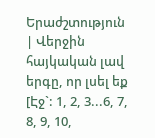Երաժշտություն | Վերջին հայկական լավ երգը, որ լսել եք [Էջ`: 1, 2, 3...6, 7, 8, 9, 10,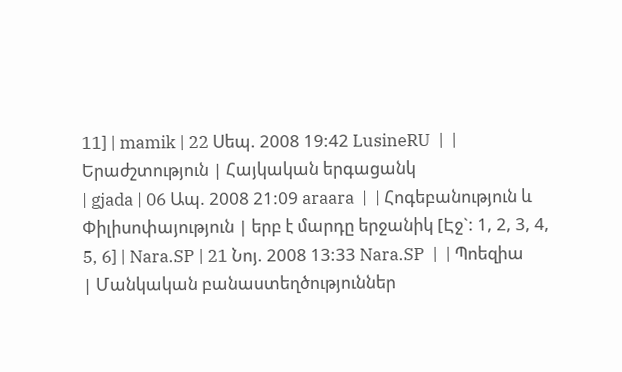11] | mamik | 22 Սեպ. 2008 19:42 LusineRU  |  | Երաժշտություն | Հայկական երգացանկ
| gjada | 06 Ապ. 2008 21:09 araara  |  | Հոգեբանություն և Փիլիսոփայություն | երբ է մարդը երջանիկ [Էջ`: 1, 2, 3, 4, 5, 6] | Nara.SP | 21 Նոյ. 2008 13:33 Nara.SP  |  | Պոեզիա | Մանկական բանաստեղծություններ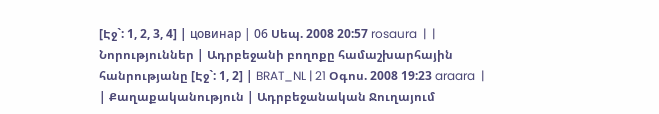[Էջ`: 1, 2, 3, 4] | цовинар | 06 Սեպ. 2008 20:57 rosaura  |  | Նորություններ | Ադրբեջանի բողոքը համաշխարհային հանրությանը [Էջ`: 1, 2] | BRAT_NL | 21 Օգոս. 2008 19:23 araara  |  | Քաղաքականություն | Ադրբեջանական Ջուղայում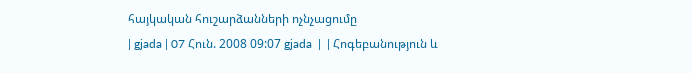հայկական հուշարձանների ոչնչացումը
| gjada | 07 Հուն. 2008 09:07 gjada  |  | Հոգեբանություն և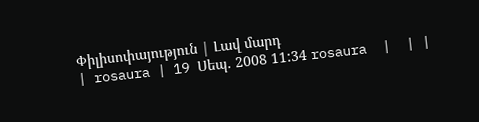Փիլիսոփայություն | Լավ մարդ
| rosaura | 19 Սեպ. 2008 11:34 rosaura  |  | |